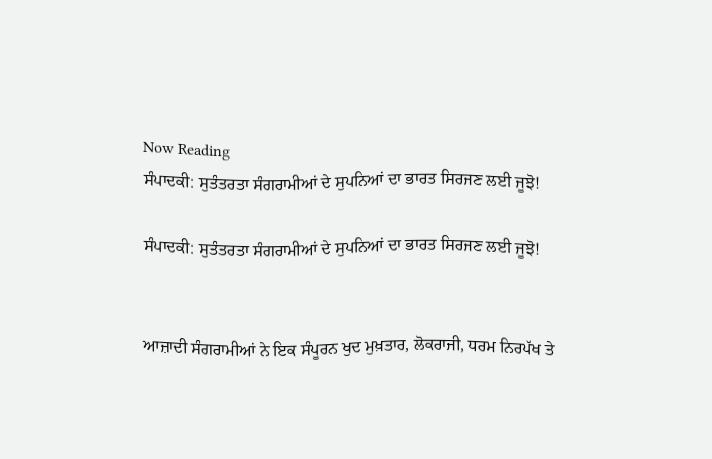Now Reading
ਸੰਪਾਦਕੀ: ਸੁਤੰਤਰਤਾ ਸੰਗਰਾਮੀਆਂ ਦੇ ਸੁਪਨਿਆਂ ਦਾ ਭਾਰਤ ਸਿਰਜਣ ਲਈ ਜੂਝੋ!

ਸੰਪਾਦਕੀ: ਸੁਤੰਤਰਤਾ ਸੰਗਰਾਮੀਆਂ ਦੇ ਸੁਪਨਿਆਂ ਦਾ ਭਾਰਤ ਸਿਰਜਣ ਲਈ ਜੂਝੋ!


ਆਜ਼ਾਦੀ ਸੰਗਰਾਮੀਆਂ ਨੇ ਇਕ ਸੰਪੂਰਨ ਖੁਦ ਮੁਖ਼ਤਾਰ, ਲੋਕਰਾਜੀ, ਧਰਮ ਨਿਰਪੱਖ ਤੇ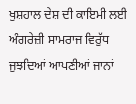ਖੁਸ਼ਹਾਲ ਦੇਸ਼ ਦੀ ਕਾਇਮੀ ਲਈ ਅੰਗਰੇਜ਼ੀ ਸਾਮਰਾਜ ਵਿਰੁੱਧ ਜੁਝਦਿਆਂ ਆਪਣੀਆਂ ਜਾਨਾਂ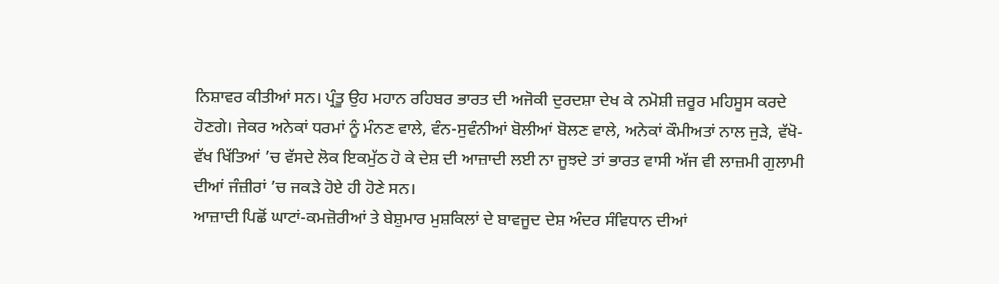ਨਿਸ਼ਾਵਰ ਕੀਤੀਆਂ ਸਨ। ਪ੍ਰੰਤੂ ਉਹ ਮਹਾਨ ਰਹਿਬਰ ਭਾਰਤ ਦੀ ਅਜੋਕੀ ਦੁਰਦਸ਼ਾ ਦੇਖ ਕੇ ਨਮੋਸ਼ੀ ਜ਼ਰੂਰ ਮਹਿਸੂਸ ਕਰਦੇ ਹੋਣਗੇ। ਜੇਕਰ ਅਨੇਕਾਂ ਧਰਮਾਂ ਨੂੰ ਮੰਨਣ ਵਾਲੇ, ਵੰਨ-ਸੁਵੰਨੀਆਂ ਬੋਲੀਆਂ ਬੋਲਣ ਵਾਲੇ, ਅਨੇਕਾਂ ਕੌਮੀਅਤਾਂ ਨਾਲ ਜੁੜੇ, ਵੱਖੋ-ਵੱਖ ਖਿੱਤਿਆਂ ’ਚ ਵੱਸਦੇ ਲੋਕ ਇਕਮੁੱਠ ਹੋ ਕੇ ਦੇਸ਼ ਦੀ ਆਜ਼ਾਦੀ ਲਈ ਨਾ ਜੂਝਦੇ ਤਾਂ ਭਾਰਤ ਵਾਸੀ ਅੱਜ ਵੀ ਲਾਜ਼ਮੀ ਗੁਲਾਮੀ ਦੀਆਂ ਜੰਜ਼ੀਰਾਂ ’ਚ ਜਕੜੇ ਹੋਏ ਹੀ ਹੋਣੇ ਸਨ।
ਆਜ਼ਾਦੀ ਪਿਛੋਂ ਘਾਟਾਂ-ਕਮਜ਼ੋਰੀਆਂ ਤੇ ਬੇਸ਼ੁਮਾਰ ਮੁਸ਼ਕਿਲਾਂ ਦੇ ਬਾਵਜੂਦ ਦੇਸ਼ ਅੰਦਰ ਸੰਵਿਧਾਨ ਦੀਆਂ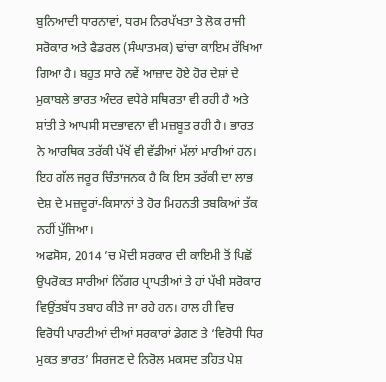ਬੁਨਿਆਦੀ ਧਾਰਨਾਵਾਂ, ਧਰਮ ਨਿਰਪੱਖਤਾ ਤੇ ਲੋਕ ਰਾਜੀ ਸਰੋਕਾਰ ਅਤੇ ਫੈਡਰਲ (ਸੰਘਾਤਮਕ) ਢਾਂਚਾ ਕਾਇਮ ਰੱਖਿਆ ਗਿਆ ਹੈ। ਬਹੁਤ ਸਾਰੇ ਨਵੇਂ ਆਜ਼ਾਦ ਹੋਏ ਹੋਰ ਦੇਸ਼ਾਂ ਦੇ ਮੁਕਾਬਲੇ ਭਾਰਤ ਅੰਦਰ ਵਧੇਰੇ ਸਥਿਰਤਾ ਵੀ ਰਹੀ ਹੈ ਅਤੇ ਸ਼ਾਂਤੀ ਤੇ ਆਪਸੀ ਸਦਭਾਵਨਾ ਵੀ ਮਜ਼ਬੂਤ ਰਹੀ ਹੈ। ਭਾਰਤ ਨੇ ਆਰਥਿਕ ਤਰੱਕੀ ਪੱਖੋਂ ਵੀ ਵੱਡੀਆਂ ਮੱਲਾਂ ਮਾਰੀਆਂ ਹਨ। ਇਹ ਗੱਲ ਜਰੂਰ ਚਿੰਤਾਜਨਕ ਹੈ ਕਿ ਇਸ ਤਰੱਕੀ ਦਾ ਲਾਭ ਦੇਸ਼ ਦੇ ਮਜ਼ਦੂਰਾਂ-ਕਿਸਾਨਾਂ ਤੇ ਹੋਰ ਮਿਹਨਤੀ ਤਬਕਿਆਂ ਤੱਕ ਨਹੀਂ ਪੁੱਜਿਆ।
ਅਫਸੋਸ, 2014 ’ਚ ਮੋਦੀ ਸਰਕਾਰ ਦੀ ਕਾਇਮੀ ਤੋਂ ਪਿਛੋਂ ਉਪਰੋਕਤ ਸਾਰੀਆਂ ਨਿੱਗਰ ਪ੍ਰਾਪਤੀਆਂ ਤੇ ਹਾਂ ਪੱਖੀ ਸਰੋਕਾਰ ਵਿਉਂਤਬੱਧ ਤਬਾਹ ਕੀਤੇ ਜਾ ਰਹੇ ਹਨ। ਹਾਲ ਹੀ ਵਿਚ ਵਿਰੋਧੀ ਪਾਰਟੀਆਂ ਦੀਆਂ ਸਰਕਾਰਾਂ ਡੇਗਣ ਤੇ ‘ਵਿਰੋਧੀ ਧਿਰ ਮੁਕਤ ਭਾਰਤ’ ਸਿਰਜਣ ਦੇ ਨਿਰੋਲ ਮਕਸਦ ਤਹਿਤ ਪੇਸ਼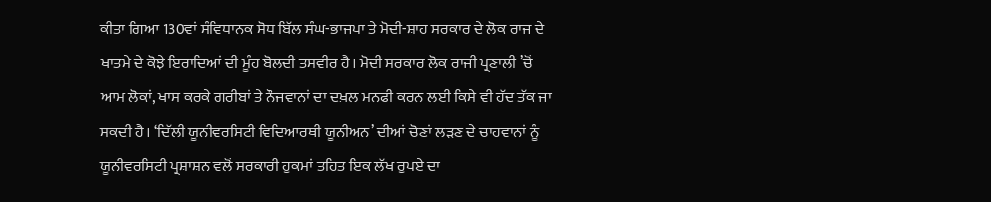ਕੀਤਾ ਗਿਆ 130ਵਾਂ ਸੰਵਿਧਾਨਕ ਸੋਧ ਬਿੱਲ ਸੰਘ-ਭਾਜਪਾ ਤੇ ਮੋਦੀ-ਸ਼ਾਹ ਸਰਕਾਰ ਦੇ ਲੋਕ ਰਾਜ ਦੇ ਖਾਤਮੇ ਦੇ ਕੋਝੇ ਇਰਾਦਿਆਂ ਦੀ ਮੂੰਹ ਬੋਲਦੀ ਤਸਵੀਰ ਹੈ। ਮੋਦੀ ਸਰਕਾਰ ਲੋਕ ਰਾਜੀ ਪ੍ਰਣਾਲੀ ’ਚੋਂ ਆਮ ਲੋਕਾਂ, ਖਾਸ ਕਰਕੇ ਗਰੀਬਾਂ ਤੇ ਨੌਜਵਾਨਾਂ ਦਾ ਦਖ਼ਲ ਮਨਫੀ ਕਰਨ ਲਈ ਕਿਸੇ ਵੀ ਹੱਦ ਤੱਕ ਜਾ ਸਕਦੀ ਹੈ। ‘ਦਿੱਲੀ ਯੂਨੀਵਰਸਿਟੀ ਵਿਦਿਆਰਥੀ ਯੂਨੀਅਨ’ ਦੀਆਂ ਚੋਣਾਂ ਲੜਣ ਦੇ ਚਾਹਵਾਨਾਂ ਨੂੰ ਯੂਨੀਵਰਸਿਟੀ ਪ੍ਰਸ਼ਾਸ਼ਨ ਵਲੋਂ ਸਰਕਾਰੀ ਹੁਕਮਾਂ ਤਹਿਤ ਇਕ ਲੱਖ ਰੁਪਏ ਦਾ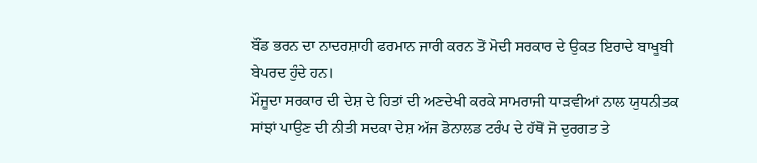ਬੌਂਡ ਭਰਨ ਦਾ ਨਾਦਰਸ਼ਾਹੀ ਫਰਮਾਨ ਜਾਰੀ ਕਰਨ ਤੋਂ ਮੋਦੀ ਸਰਕਾਰ ਦੇ ਉਕਤ ਇਰਾਦੇ ਬਾਖੂਬੀ ਬੇਪਰਦ ਹੁੰਦੇ ਹਨ।
ਮੌਜੂਦਾ ਸਰਕਾਰ ਦੀ ਦੇਸ਼ ਦੇ ਹਿਤਾਂ ਦੀ ਅਣਦੇਖੀ ਕਰਕੇ ਸਾਮਰਾਜੀ ਧਾੜਵੀਆਂ ਨਾਲ ਯੁਧਨੀਤਕ ਸਾਂਝਾਂ ਪਾਉਣ ਦੀ ਨੀਤੀ ਸਦਕਾ ਦੇਸ਼ ਅੱਜ ਡੋਨਾਲਡ ਟਰੰਪ ਦੇ ਹੱਥੋਂ ਜੋ ਦੁਰਗਤ ਤੇ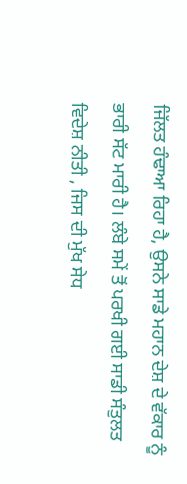ਜਿੱਲਤ ਹੰਢਾਆ ਰਿਹਾ ਹੈ, ਉਸਨੇ ਸਾਡੇ ਮਹਾਨ ਦੇਸ਼ ਦੇ ਵੱਕਾਰ ਨੂੰ ਭਾਰੀ ਸੱਟ ਮਾਰੀ ਹੈ। ਲੰਬੇ ਸਮੇਂ ਤੋਂ ਪਰਖੀ ਗਈ ਸਾਡੀ ਸੰਤੁਲਤ ਵਿਦੇਸ਼ ਨੀਤੀ , ਜਿਸ ਦੀ ਮੁੱਖ ਸੇਧ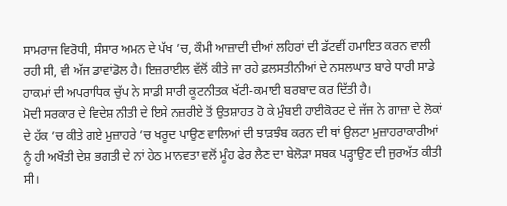ਸਾਮਰਾਜ ਵਿਰੋਧੀ, ਸੰਸਾਰ ਅਮਨ ਦੇ ਪੱਖ ’ਚ, ਕੌਮੀ ਆਜ਼ਾਦੀ ਦੀਆਂ ਲਹਿਰਾਂ ਦੀ ਡੱਟਵੀਂ ਹਮਾਇਤ ਕਰਨ ਵਾਲੀ ਰਹੀ ਸੀ, ਵੀ ਅੱਜ ਡਾਵਾਂਡੋਲ ਹੈ। ਇਜ਼ਰਾਈਲ ਵੱਲੋਂ ਕੀਤੇ ਜਾ ਰਹੇ ਫ਼ਲਸਤੀਨੀਆਂ ਦੇ ਨਸਲਘਾਤ ਬਾਰੇ ਧਾਰੀ ਸਾਡੇ ਹਾਕਮਾਂ ਦੀ ਅਪਰਾਧਿਕ ਚੁੱਪ ਨੇ ਸਾਡੀ ਸਾਰੀ ਕੂਟਨੀਤਕ ਖੱਟੀ-ਕਮਾਈ ਬਰਬਾਦ ਕਰ ਦਿੱਤੀ ਹੈ।
ਮੋਦੀ ਸਰਕਾਰ ਦੇ ਵਿਦੇਸ਼ ਨੀਤੀ ਦੇ ਇਸੇ ਨਜ਼ਰੀਏ ਤੋਂ ਉਤਸ਼ਾਹਤ ਹੋ ਕੇ ਮੁੰਬਈ ਹਾਈਕੋਰਟ ਦੇ ਜੱਜ ਨੇ ਗਾਜ਼ਾ ਦੇ ਲੋਕਾਂ ਦੇ ਹੱਕ ’ਚ ਕੀਤੇ ਗਏ ਮੁਜ਼ਾਹਰੇ ’ਚ ਖਰੂਦ ਪਾਉਣ ਵਾਲਿਆਂ ਦੀ ਝਾੜਝੰਬ ਕਰਨ ਦੀ ਥਾਂ ਉਲਟਾ ਮੁਜ਼ਾਹਰਾਕਾਰੀਆਂ ਨੂੰ ਹੀ ਅਖੌਤੀ ਦੇਸ਼ ਭਗਤੀ ਦੇ ਨਾਂ ਹੇਠ ਮਾਨਵਤਾ ਵਲੋਂ ਮੂੰਹ ਫੇਰ ਲੈਣ ਦਾ ਬੇਲੋੜਾ ਸਬਕ ਪੜ੍ਹਾਉਣ ਦੀ ਜੁਰਅੱਤ ਕੀਤੀ ਸੀ।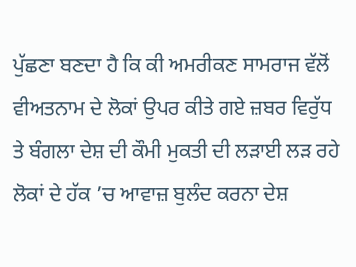ਪੁੱਛਣਾ ਬਣਦਾ ਹੈ ਕਿ ਕੀ ਅਮਰੀਕਣ ਸਾਮਰਾਜ ਵੱਲੋਂ ਵੀਅਤਨਾਮ ਦੇ ਲੋਕਾਂ ਉਪਰ ਕੀਤੇ ਗਏ ਜ਼ਬਰ ਵਿਰੁੱਧ ਤੇ ਬੰਗਲਾ ਦੇਸ਼ ਦੀ ਕੌਮੀ ਮੁਕਤੀ ਦੀ ਲੜਾਈ ਲੜ ਰਹੇ ਲੋਕਾਂ ਦੇ ਹੱਕ ’ਚ ਆਵਾਜ਼ ਬੁਲੰਦ ਕਰਨਾ ਦੇਸ਼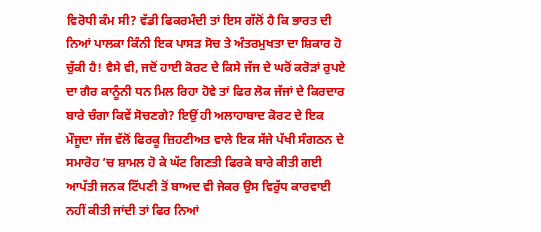ਵਿਰੋਧੀ ਕੰਮ ਸੀ? ਵੱਡੀ ਫਿਕਰਮੰਦੀ ਤਾਂ ਇਸ ਗੱਲੋਂ ਹੈ ਕਿ ਭਾਰਤ ਦੀ ਨਿਆਂ ਪਾਲਕਾ ਕਿੰਨੀ ਇਕ ਪਾਸੜ ਸੋਚ ਤੇ ਅੰਤਰਮੁਖਤਾ ਦਾ ਸ਼ਿਕਾਰ ਹੋ ਚੁੱਕੀ ਹੈ! ਵੈਸੇ ਵੀ, ਜਦੋਂ ਹਾਈ ਕੋਰਟ ਦੇ ਕਿਸੇ ਜੱਜ ਦੇ ਘਰੋਂ ਕਰੋੜਾਂ ਰੁਪਏ ਦਾ ਗੈਰ ਕਾਨੂੰਨੀ ਧਨ ਮਿਲ ਰਿਹਾ ਹੋਵੇ ਤਾਂ ਫਿਰ ਲੋਕ ਜੱਜਾਂ ਦੇ ਕਿਰਦਾਰ ਬਾਰੇ ਚੰਗਾ ਕਿਵੇਂ ਸੋਚਣਗੇ? ਇਉਂ ਹੀ ਅਲਾਹਾਬਾਦ ਕੋਰਟ ਦੇ ਇਕ ਮੌਜੂਦਾ ਜੱਜ ਵੱਲੋਂ ਫਿਰਕੂ ਜ਼ਿਹਣੀਅਤ ਵਾਲੇ ਇਕ ਸੱਜੇ ਪੱਖੀ ਸੰਗਠਨ ਦੇ ਸਮਾਰੋਹ ’ਚ ਸ਼ਾਮਲ ਹੋ ਕੇ ਘੱਟ ਗਿਣਤੀ ਫਿਰਕੇ ਬਾਰੇ ਕੀਤੀ ਗਈ ਆਪੱਤੀ ਜਨਕ ਟਿੱਪਣੀ ਤੋਂ ਬਾਅਦ ਵੀ ਜੇਕਰ ਉਸ ਵਿਰੁੱਧ ਕਾਰਵਾਈ ਨਹੀਂ ਕੀਤੀ ਜਾਂਦੀ ਤਾਂ ਫਿਰ ਨਿਆਂ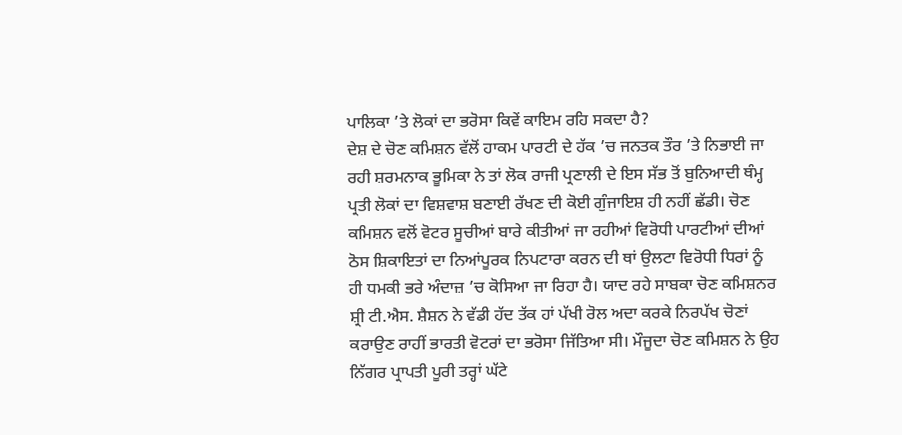ਪਾਲਿਕਾ ’ਤੇ ਲੋਕਾਂ ਦਾ ਭਰੋਸਾ ਕਿਵੇਂ ਕਾਇਮ ਰਹਿ ਸਕਦਾ ਹੈ?
ਦੇਸ਼ ਦੇ ਚੋਣ ਕਮਿਸ਼ਨ ਵੱਲੋਂ ਹਾਕਮ ਪਾਰਟੀ ਦੇ ਹੱਕ ’ਚ ਜਨਤਕ ਤੌਰ ’ਤੇ ਨਿਭਾਈ ਜਾ ਰਹੀ ਸ਼ਰਮਨਾਕ ਭੂਮਿਕਾ ਨੇ ਤਾਂ ਲੋਕ ਰਾਜੀ ਪ੍ਰਣਾਲੀ ਦੇ ਇਸ ਸੱਭ ਤੋਂ ਬੁਨਿਆਦੀ ਥੰਮ੍ਹ ਪ੍ਰਤੀ ਲੋਕਾਂ ਦਾ ਵਿਸ਼ਵਾਸ਼ ਬਣਾਈ ਰੱਖਣ ਦੀ ਕੋਈ ਗੁੰਜਾਇਸ਼ ਹੀ ਨਹੀਂ ਛੱਡੀ। ਚੋਣ ਕਮਿਸ਼ਨ ਵਲੋਂ ਵੋਟਰ ਸੂਚੀਆਂ ਬਾਰੇ ਕੀਤੀਆਂ ਜਾ ਰਹੀਆਂ ਵਿਰੋਧੀ ਪਾਰਟੀਆਂ ਦੀਆਂ ਠੋਸ ਸ਼ਿਕਾਇਤਾਂ ਦਾ ਨਿਆਂਪੂਰਕ ਨਿਪਟਾਰਾ ਕਰਨ ਦੀ ਥਾਂ ਉਲਟਾ ਵਿਰੋਧੀ ਧਿਰਾਂ ਨੂੰ ਹੀ ਧਮਕੀ ਭਰੇ ਅੰਦਾਜ਼ ’ਚ ਕੋਸਿਆ ਜਾ ਰਿਹਾ ਹੈ। ਯਾਦ ਰਹੇ ਸਾਬਕਾ ਚੋਣ ਕਮਿਸ਼ਨਰ ਸ਼੍ਰੀ ਟੀ.ਐਸ. ਸ਼ੈਸ਼ਨ ਨੇ ਵੱਡੀ ਹੱਦ ਤੱਕ ਹਾਂ ਪੱਖੀ ਰੋਲ ਅਦਾ ਕਰਕੇ ਨਿਰਪੱਖ ਚੋਣਾਂ ਕਰਾਉਣ ਰਾਹੀਂ ਭਾਰਤੀ ਵੋਟਰਾਂ ਦਾ ਭਰੋਸਾ ਜਿੱਤਿਆ ਸੀ। ਮੌਜੂਦਾ ਚੋਣ ਕਮਿਸ਼ਨ ਨੇ ਉਹ ਨਿੱਗਰ ਪ੍ਰਾਪਤੀ ਪੂਰੀ ਤਰ੍ਹਾਂ ਘੱਟੇ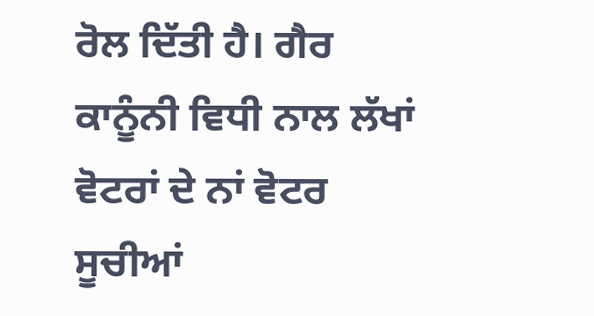ਰੋਲ ਦਿੱਤੀ ਹੈ। ਗੈਰ ਕਾਨੂੰਨੀ ਵਿਧੀ ਨਾਲ ਲੱਖਾਂ ਵੋਟਰਾਂ ਦੇ ਨਾਂ ਵੋਟਰ ਸੂਚੀਆਂ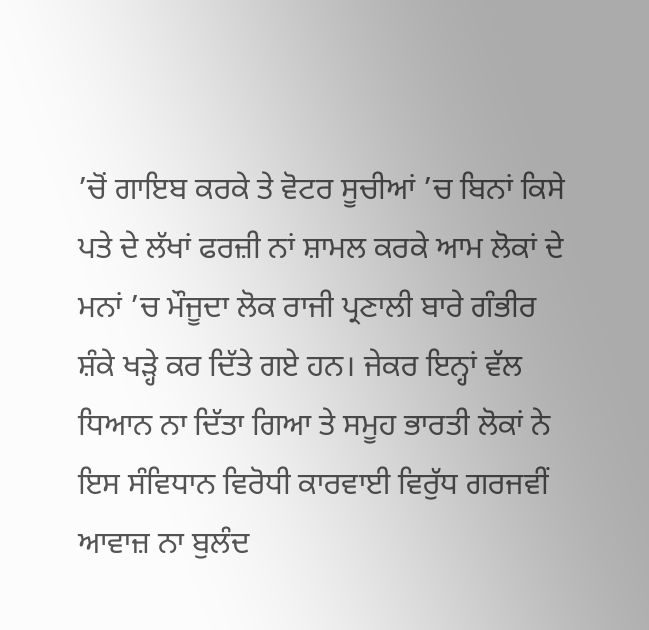’ਚੋਂ ਗਾਇਬ ਕਰਕੇ ਤੇ ਵੋਟਰ ਸੂਚੀਆਂ ’ਚ ਬਿਨਾਂ ਕਿਸੇ ਪਤੇ ਦੇ ਲੱਖਾਂ ਫਰਜ਼ੀ ਨਾਂ ਸ਼ਾਮਲ ਕਰਕੇ ਆਮ ਲੋਕਾਂ ਦੇ ਮਨਾਂ ’ਚ ਮੌਜੂਦਾ ਲੋਕ ਰਾਜੀ ਪ੍ਰਣਾਲੀ ਬਾਰੇ ਗੰਭੀਰ ਸ਼ੰਕੇ ਖੜ੍ਹੇ ਕਰ ਦਿੱਤੇ ਗਏ ਹਨ। ਜੇਕਰ ਇਨ੍ਹਾਂ ਵੱਲ ਧਿਆਨ ਨਾ ਦਿੱਤਾ ਗਿਆ ਤੇ ਸਮੂਹ ਭਾਰਤੀ ਲੋਕਾਂ ਨੇ ਇਸ ਸੰਵਿਧਾਨ ਵਿਰੋਧੀ ਕਾਰਵਾਈ ਵਿਰੁੱਧ ਗਰਜਵੀਂ ਆਵਾਜ਼ ਨਾ ਬੁਲੰਦ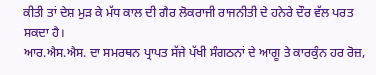ਕੀਤੀ ਤਾਂ ਦੇਸ਼ ਮੁੜ ਕੇ ਮੱਧ ਕਾਲ ਦੀ ਗੈਰ ਲੋਕਰਾਜੀ ਰਾਜਨੀਤੀ ਦੇ ਹਨੇਰੇ ਦੌਰ ਵੱਲ ਪਰਤ ਸਕਦਾ ਹੈ।
ਆਰ.ਐਸ.ਐਸ. ਦਾ ਸਮਰਥਨ ਪ੍ਰਾਪਤ ਸੱਜੇ ਪੱਖੀ ਸੰਗਠਨਾਂ ਦੇ ਆਗੂ ਤੇ ਕਾਰਕੁੰਨ ਹਰ ਰੋਜ਼,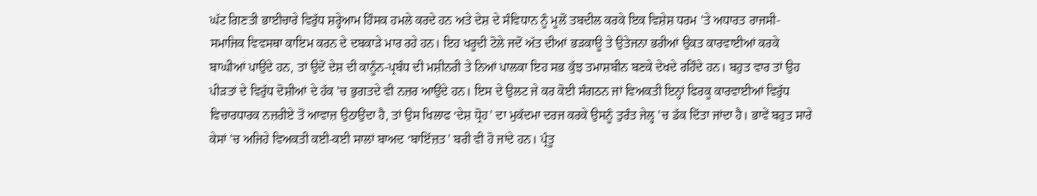ਘੱਟ ਗਿਣਤੀ ਭਾਈਚਾਰੇ ਵਿਰੁੱਧ ਸ਼ਰ੍ਹੇਆਮ ਹਿੰਸਕ ਹਮਲੇ ਕਰਦੇ ਹਨ ਅਤੇ ਦੇਸ਼ ਦੇ ਸੰਵਿਧਾਨ ਨੂੰ ਮੂਲੋਂ ਤਬਦੀਲ ਕਰਕੇ ਇਕ ਵਿਸ਼ੇਸ਼ ਧਰਮ ’ਤੇ ਅਧਾਰਤ ਰਾਜਸੀ-ਸਮਾਜਿਕ ਵਿਵਸਥਾ ਕਾਇਮ ਕਰਨ ਦੇ ਦਬਕਾੜੇ ਮਾਰ ਰਹੇ ਹਨ। ਇਹ ਖਰੂਦੀ ਟੋਲੇ ਜਦੋਂ ਅੱਤ ਦੀਆਂ ਭੜਕਾਊ ਤੇ ਉਤੇਜਨਾ ਭਰੀਆਂ ਉਕਤ ਕਾਰਵਾਈਆਂ ਕਰਕੇ ਬਾਘੀਆਂ ਪਾਉਂਦੇ ਹਨ, ਤਾਂ ਉਦੋਂ ਦੇਸ਼ ਦੀ ਕਾਨੂੰਨ-ਪ੍ਰਬੰਧ ਦੀ ਮਸ਼ੀਨਰੀ ਤੇ ਨਿਆਂ ਪਾਲਕਾ ਇਹ ਸਭ ਕੁੱਝ ਤਮਾਸ਼ਬੀਨ ਬਣਕੇ ਦੇਖਦੇ ਰਹਿੰਦੇ ਹਨ। ਬਹੁਤ ਵਾਰ ਤਾਂ ਉਹ ਪੀੜਤਾਂ ਦੇ ਵਿਰੁੱਧ ਦੋਸ਼ੀਆਂ ਦੇ ਹੱਕ ’ਚ ਭੁਗਤਦੇ ਵੀ ਨਜ਼ਰ ਆਉਂਦੇ ਹਨ। ਇਸ ਦੇ ਉਲਟ ਜੇ ਕਰ ਕੋਈ ਸੰਗਠਨ ਜਾਂ ਵਿਅਕਤੀ ਇਨ੍ਹਾਂ ਫਿਰਕੂ ਕਾਰਵਾਈਆਂ ਵਿਰੁੱਧ ਵਿਚਾਰਧਾਰਕ ਨਜ਼ਰੀਏ ਤੋਂ ਆਵਾਜ਼ ਉਠਾਉਂਦਾ ਹੈ, ਤਾਂ ਉਸ ਖਿਲਾਫ ‘ਦੇਸ਼ ਧ੍ਰੋਹ’ ਦਾ ਮੁਕੱਦਮਾ ਦਰਜ ਕਰਕੇ ਉਸਨੂੰ ਤੁਰੰਤ ਜੇਲ੍ਹ ’ਚ ਡੱਕ ਦਿੱਤਾ ਜਾਂਦਾ ਹੈ। ਭਾਵੇਂ ਬਹੁਤ ਸਾਰੇ ਕੇਸਾਂ ’ਚ ਅਜਿਹੇ ਵਿਅਕਤੀ ਕਈ-ਕਈ ਸਾਲਾਂ ਬਾਅਦ ‘ਬਾਇੱਜ਼ਤ’ ਬਰੀ ਵੀ ਹੋ ਜਾਂਦੇ ਹਨ। ਪ੍ਰੰਤੂ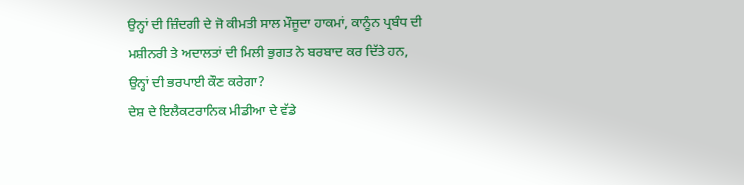ਉਨ੍ਹਾਂ ਦੀ ਜ਼ਿੰਦਗੀ ਦੇ ਜੋ ਕੀਮਤੀ ਸਾਲ ਮੌਜੂਦਾ ਹਾਕਮਾਂ, ਕਾਨੂੰਨ ਪ੍ਰਬੰਧ ਦੀ ਮਸ਼ੀਨਰੀ ਤੇ ਅਦਾਲਤਾਂ ਦੀ ਮਿਲੀ ਭੁਗਤ ਨੇ ਬਰਬਾਦ ਕਰ ਦਿੱਤੇ ਹਨ, ਉਨ੍ਹਾਂ ਦੀ ਭਰਪਾਈ ਕੌਣ ਕਰੇਗਾ?
ਦੇਸ਼ ਦੇ ਇਲੈਕਟਰਾਨਿਕ ਮੀਡੀਆ ਦੇ ਵੱਡੇ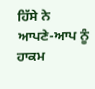ਹਿੱਸੇ ਨੇ ਆਪਣੇ-ਆਪ ਨੂੰ ਹਾਕਮ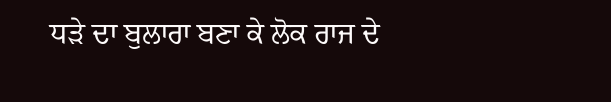ਧੜੇ ਦਾ ਬੁਲਾਰਾ ਬਣਾ ਕੇ ਲੋਕ ਰਾਜ ਦੇ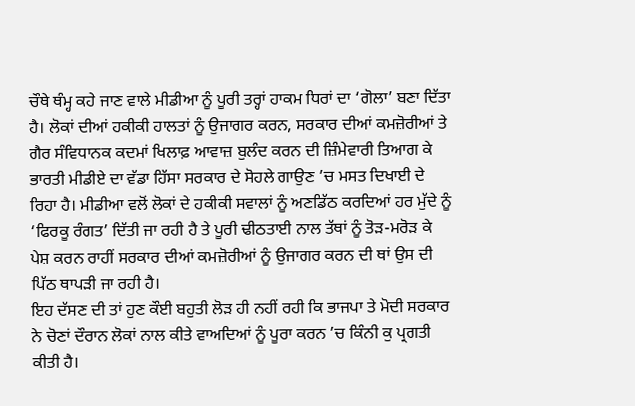ਚੌਥੇ ਥੰਮ੍ਹ ਕਹੇ ਜਾਣ ਵਾਲੇ ਮੀਡੀਆ ਨੂੰ ਪੂਰੀ ਤਰ੍ਹਾਂ ਹਾਕਮ ਧਿਰਾਂ ਦਾ ‘ਗੋਲਾ’ ਬਣਾ ਦਿੱਤਾ ਹੈ। ਲੋਕਾਂ ਦੀਆਂ ਹਕੀਕੀ ਹਾਲਤਾਂ ਨੂੰ ਉਜਾਗਰ ਕਰਨ, ਸਰਕਾਰ ਦੀਆਂ ਕਮਜ਼ੋਰੀਆਂ ਤੇ ਗੈਰ ਸੰਵਿਧਾਨਕ ਕਦਮਾਂ ਖਿਲਾਫ਼ ਆਵਾਜ਼ ਬੁਲੰਦ ਕਰਨ ਦੀ ਜ਼ਿੰਮੇਵਾਰੀ ਤਿਆਗ ਕੇ ਭਾਰਤੀ ਮੀਡੀਏ ਦਾ ਵੱਡਾ ਹਿੱਸਾ ਸਰਕਾਰ ਦੇ ਸੋਹਲੇ ਗਾਉਣ ’ਚ ਮਸਤ ਦਿਖਾਈ ਦੇ ਰਿਹਾ ਹੈ। ਮੀਡੀਆ ਵਲੋਂ ਲੋਕਾਂ ਦੇ ਹਕੀਕੀ ਸਵਾਲਾਂ ਨੂੰ ਅਣਡਿੱਠ ਕਰਦਿਆਂ ਹਰ ਮੁੱਦੇ ਨੂੰ ‘ਫਿਰਕੂ ਰੰਗਤ’ ਦਿੱਤੀ ਜਾ ਰਹੀ ਹੈ ਤੇ ਪੂਰੀ ਢੀਠਤਾਈ ਨਾਲ ਤੱਥਾਂ ਨੂੰ ਤੋੜ-ਮਰੋੜ ਕੇ ਪੇਸ਼ ਕਰਨ ਰਾਹੀਂ ਸਰਕਾਰ ਦੀਆਂ ਕਮਜ਼ੋਰੀਆਂ ਨੂੰ ਉਜਾਗਰ ਕਰਨ ਦੀ ਥਾਂ ਉਸ ਦੀ ਪਿੱਠ ਥਾਪੜੀ ਜਾ ਰਹੀ ਹੈ।
ਇਹ ਦੱਸਣ ਦੀ ਤਾਂ ਹੁਣ ਕੌਈ ਬਹੁਤੀ ਲੋੜ ਹੀ ਨਹੀਂ ਰਹੀ ਕਿ ਭਾਜਪਾ ਤੇ ਮੋਦੀ ਸਰਕਾਰ ਨੇ ਚੋਣਾਂ ਦੌਰਾਨ ਲੋਕਾਂ ਨਾਲ ਕੀਤੇ ਵਾਅਦਿਆਂ ਨੂੰ ਪੂਰਾ ਕਰਨ ’ਚ ਕਿੰਨੀ ਕੁ ਪ੍ਰਗਤੀ ਕੀਤੀ ਹੈ।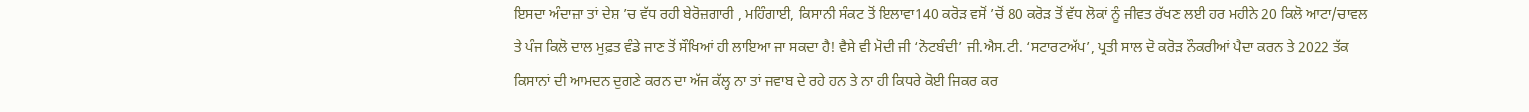ਇਸਦਾ ਅੰਦਾਜ਼ਾ ਤਾਂ ਦੇਸ਼ ’ਚ ਵੱਧ ਰਹੀ ਬੇਰੋਜ਼ਗਾਰੀ , ਮਹਿੰਗਾਈ, ਕਿਸਾਨੀ ਸੰਕਟ ਤੋਂ ਇਲਾਵਾ140 ਕਰੋੜ ਵਸੋਂ ’ਚੋਂ 80 ਕਰੋੜ ਤੋਂ ਵੱਧ ਲੋਕਾਂ ਨੂੰ ਜੀਵਤ ਰੱਖਣ ਲਈ ਹਰ ਮਹੀਨੇ 20 ਕਿਲੋ ਆਟਾ/ਚਾਵਲ ਤੇ ਪੰਜ ਕਿਲੋ ਦਾਲ ਮੁਫ਼ਤ ਵੰਡੇ ਜਾਣ ਤੋਂ ਸੌਖਿਆਂ ਹੀ ਲਾਇਆ ਜਾ ਸਕਦਾ ਹੈ! ਵੈਸੇ ਵੀ ਮੋਦੀ ਜੀ ‘ਨੋਟਬੰਦੀ’ ਜੀ.ਐਸ.ਟੀ. ‘ਸਟਾਰਟਅੱਪ’, ਪ੍ਰਤੀ ਸਾਲ ਦੋ ਕਰੋੜ ਨੌਕਰੀਆਂ ਪੈਦਾ ਕਰਨ ਤੇ 2022 ਤੱਕ ਕਿਸਾਨਾਂ ਦੀ ਆਮਦਨ ਦੁਗਣੇ ਕਰਨ ਦਾ ਅੱਜ ਕੱਲ੍ਹ ਨਾ ਤਾਂ ਜਵਾਬ ਦੇ ਰਹੇ ਹਨ ਤੇ ਨਾ ਹੀ ਕਿਧਰੇ ਕੋਈ ਜਿਕਰ ਕਰ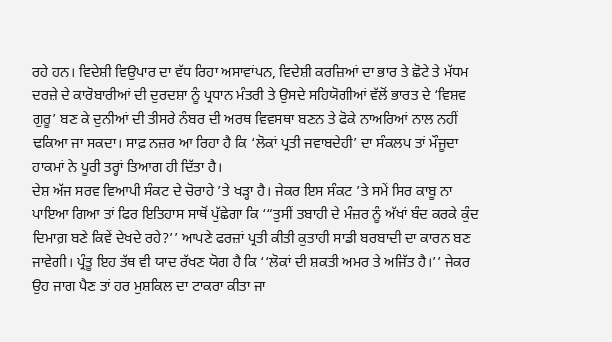ਰਹੇ ਹਨ। ਵਿਦੇਸ਼ੀ ਵਿਉਪਾਰ ਦਾ ਵੱਧ ਰਿਹਾ ਅਸਾਵਾਂਪਨ, ਵਿਦੇਸ਼ੀ ਕਰਜ਼ਿਆਂ ਦਾ ਭਾਰ ਤੇ ਛੋਟੇ ਤੇ ਮੱਧਮ ਦਰਜ਼ੇ ਦੇ ਕਾਰੋਬਾਰੀਆਂ ਦੀ ਦੁਰਦਸ਼ਾ ਨੂੰ ਪ੍ਰਧਾਨ ਮੰਤਰੀ ਤੇ ਉਸਦੇ ਸਹਿਯੋਗੀਆਂ ਵੱਲੋਂ ਭਾਰਤ ਦੇ ‘ਵਿਸ਼ਵ ਗੁਰੂ’ ਬਣ ਕੇ ਦੁਨੀਆਂ ਦੀ ਤੀਸਰੇ ਨੰਬਰ ਦੀ ਅਰਥ ਵਿਵਸਥਾ ਬਣਨ ਤੇ ਫੋਕੇ ਨਾਅਰਿਆਂ ਨਾਲ ਨਹੀਂ ਢਕਿਆ ਜਾ ਸਕਦਾ। ਸਾਫ਼ ਨਜ਼ਰ ਆ ਰਿਹਾ ਹੈ ਕਿ ‘ਲੋਕਾਂ ਪ੍ਰਤੀ ਜਵਾਬਦੇਹੀ’ ਦਾ ਸੰਕਲਪ ਤਾਂ ਮੌਜੂਦਾ ਹਾਕਮਾਂ ਨੇ ਪੂਰੀ ਤਰ੍ਹਾਂ ਤਿਆਗ ਹੀ ਦਿੱਤਾ ਹੈ।
ਦੇਸ਼ ਅੱਜ ਸਰਵ ਵਿਆਪੀ ਸੰਕਟ ਦੇ ਚੋਰਾਹੇ ’ਤੇ ਖੜ੍ਹਾ ਹੈ। ਜੇਕਰ ਇਸ ਸੰਕਟ ’ਤੇ ਸਮੇਂ ਸਿਰ ਕਾਬੂ ਨਾ ਪਾਇਆ ਗਿਆ ਤਾਂ ਫਿਰ ਇਤਿਹਾਸ ਸਾਥੋਂ ਪੁੱਛੇਗਾ ਕਿ ‘“ਤੁਸੀਂ ਤਬਾਹੀ ਦੇ ਮੰਜ਼ਰ ਨੂੰ ਅੱਖਾਂ ਬੰਦ ਕਰਕੇ ਕੁੰਦ ਦਿਮਾਗ਼ ਬਣੇ ਕਿਵੇਂ ਦੇਖਦੇ ਰਹੇ?’’ ਆਪਣੇ ਫਰਜ਼ਾਂ ਪ੍ਰਤੀ ਕੀਤੀ ਕੁਤਾਹੀ ਸਾਡੀ ਬਰਬਾਦੀ ਦਾ ਕਾਰਨ ਬਣ ਜਾਵੇਗੀ। ਪ੍ਰੰਤੂ ਇਹ ਤੱਥ ਵੀ ਯਾਦ ਰੱਖਣ ਯੋਗ ਹੈ ਕਿ ‘‘ਲੋਕਾਂ ਦੀ ਸ਼ਕਤੀ ਅਮਰ ਤੇ ਅਜਿੱਤ ਹੈ।’’ ਜੇਕਰ ਉਹ ਜਾਗ ਪੈਣ ਤਾਂ ਹਰ ਮੁਸ਼ਕਿਲ ਦਾ ਟਾਕਰਾ ਕੀਤਾ ਜਾ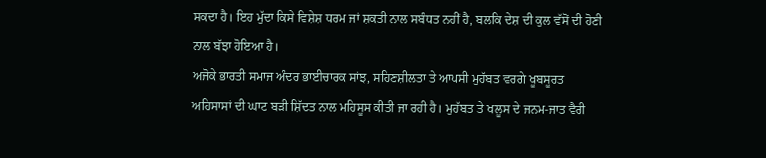ਸਕਦਾ ਹੈ। ਇਹ ਮੁੱਦਾ ਕਿਸੇ ਵਿਸ਼ੇਸ਼ ਧਰਮ ਜਾਂ ਸ਼ਕਤੀ ਨਾਲ ਸਬੰਧਤ ਨਹੀਂ ਹੈ, ਬਲਕਿ ਦੇਸ਼ ਦੀ ਕੁਲ ਵੱਸੋਂ ਦੀ ਹੋਣੀ ਨਾਲ ਬੱਝਾ ਹੋਇਆ ਹੈ।
ਅਜੋਕੇ ਭਾਰਤੀ ਸਮਾਜ ਅੰਦਰ ਭਾਈਚਾਰਕ ਸਾਂਝ, ਸਹਿਣਸ਼ੀਲਤਾ ਤੇ ਆਪਸੀ ਮੁਹੱਬਤ ਵਰਗੇ ਖੂਬਸੂਰਤ ਅਹਿਸਾਸਾਂ ਦੀ ਘਾਟ ਬੜੀ ਸ਼ਿੱਦਤ ਨਾਲ ਮਹਿਸੂਸ ਕੀਤੀ ਜਾ ਰਹੀ ਹੈ। ਮੁਹੱਬਤ ਤੇ ਖਲੂਸ ਦੇ ਜਨਮ-ਜਾਤ ਵੈਰੀ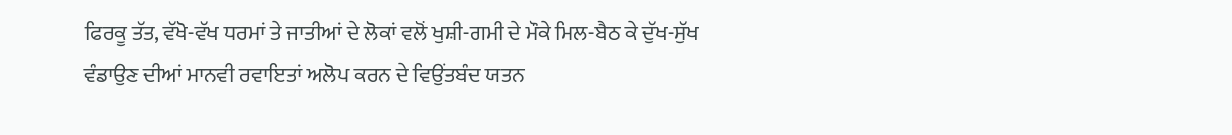ਫਿਰਕੂ ਤੱਤ, ਵੱਖੋ-ਵੱਖ ਧਰਮਾਂ ਤੇ ਜਾਤੀਆਂ ਦੇ ਲੋਕਾਂ ਵਲੋਂ ਖੁਸ਼ੀ-ਗਮੀ ਦੇ ਮੌਕੇ ਮਿਲ-ਬੈਠ ਕੇ ਦੁੱਖ-ਸੁੱਖ ਵੰਡਾਉਣ ਦੀਆਂ ਮਾਨਵੀ ਰਵਾਇਤਾਂ ਅਲੋਪ ਕਰਨ ਦੇ ਵਿਉਂਤਬੰਦ ਯਤਨ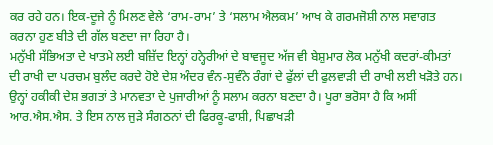ਕਰ ਰਹੇ ਹਨ। ਇਕ-ਦੂਜੇ ਨੂੰ ਮਿਲਣ ਵੇਲੇ ‘ਰਾਮ-ਰਾਮ’ ਤੇ ‘ਸਲਾਮ ਐਲਕਮ’ ਆਖ ਕੇ ਗਰਮਜੋਸ਼ੀ ਨਾਲ ਸਵਾਗਤ ਕਰਨਾ ਹੁਣ ਬੀਤੇ ਦੀ ਗੱਲ ਬਣਦਾ ਜਾ ਰਿਹਾ ਹੈ।
ਮਨੁੱਖੀ ਸੱਭਿਅਤਾ ਦੇ ਖਾਤਮੇ ਲਈ ਬਜ਼ਿੱਦ ਇਨ੍ਹਾਂ ਹਨ੍ਹੇਰੀਆਂ ਦੇ ਬਾਵਜੂਦ ਅੱਜ ਵੀ ਬੇਸ਼ੁਮਾਰ ਲੋਕ ਮਨੁੱਖੀ ਕਦਰਾਂ-ਕੀਮਤਾਂ ਦੀ ਰਾਖੀ ਦਾ ਪਰਚਮ ਬੁਲੰਦ ਕਰਦੇ ਹੋਏ ਦੇਸ਼ ਅੰਦਰ ਵੰਨ-ਸੁਵੰਨੇ ਰੰਗਾਂ ਦੇ ਫੁੱਲਾਂ ਦੀ ਫੁਲਵਾੜੀ ਦੀ ਰਾਖੀ ਲਈ ਖੜੋਤੇ ਹਨ। ਉਨ੍ਹਾਂ ਹਕੀਕੀ ਦੇਸ਼ ਭਗਤਾਂ ਤੇ ਮਾਨਵਤਾ ਦੇ ਪੁਜਾਰੀਆਂ ਨੂੰ ਸਲਾਮ ਕਰਨਾ ਬਣਦਾ ਹੈ। ਪੂਰਾ ਭਰੋਸਾ ਹੈ ਕਿ ਅਸੀਂ ਆਰ.ਐਸ.ਐਸ. ਤੇ ਇਸ ਨਾਲ ਜੁੜੇ ਸੰਗਠਨਾਂ ਦੀ ਫਿਰਕੂ-ਫਾਸ਼ੀ, ਪਿਛਾਖੜੀ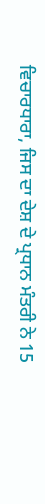ਵਿਚਾਰਧਾਰਾ, ਜਿਸ ਦਾ ਦੇਸ਼ ਦੇ ਪ੍ਰਧਾਨ ਮੰਤਰੀ ਨੇ 15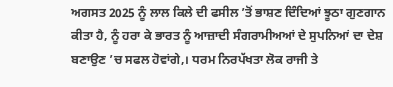ਅਗਸਤ 2025 ਨੂੰ ਲਾਲ ਕਿਲੇ ਦੀ ਫਸੀਲ ’ਤੋਂ ਭਾਸ਼ਣ ਦਿੰਦਿਆਂ ਝੂਠਾ ਗੁਣਗਾਨ ਕੀਤਾ ਹੈ, ਨੂੰ ਹਰਾ ਕੇ ਭਾਰਤ ਨੂੰ ਆਜ਼ਾਦੀ ਸੰਗਰਾਮੀਅਆਂ ਦੇ ਸੁਪਨਿਆਂ ਦਾ ਦੇਸ਼ ਬਣਾਉਣ ’ਚ ਸਫਲ ਹੋਵਾਂਗੇ,। ਧਰਮ ਨਿਰਪੱਖਤਾ ਲੋਕ ਰਾਜੀ ਤੇ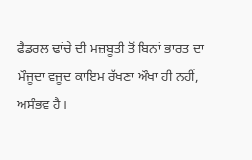ਫੈਡਰਲ ਢਾਂਚੇ ਦੀ ਮਜ਼ਬੂਤੀ ਤੋਂ ਬਿਨਾਂ ਭਾਰਤ ਦਾ ਮੌਜੂਦਾ ਵਜੂਦ ਕਾਇਮ ਰੱਖਣਾ ਔਖਾ ਹੀ ਨਹੀਂ, ਅਸੰਭਵ ਹੈ।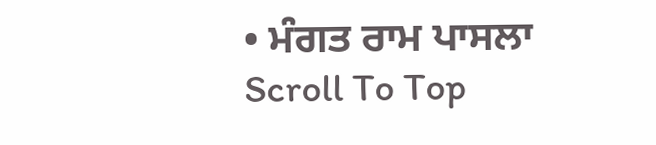• ਮੰਗਤ ਰਾਮ ਪਾਸਲਾ
Scroll To Top